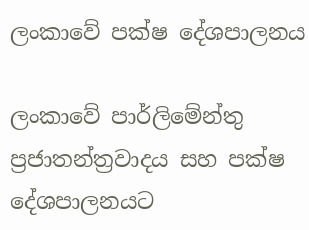ලංකාවේ පක්ෂ දේශපාලනය

ලංකාවේ පාර්ලිමේන්තු ප්‍රජාතන්ත්‍රවාදය සහ පක්ෂ දේශපාලනයට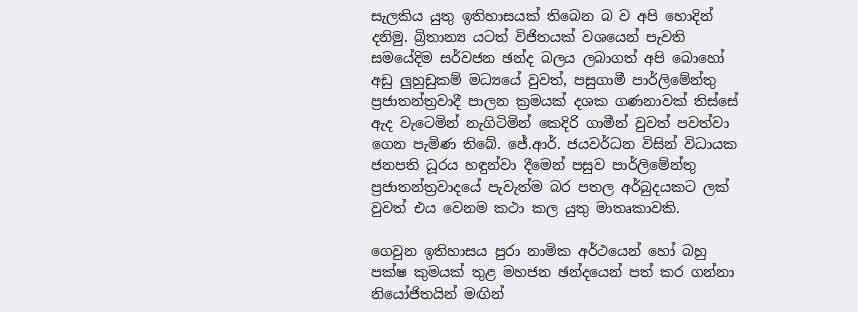සැලකිය යුතු ඉතිහාසයක් තිබෙන බ ව අපි හොදින් දනිමු. බ්‍රිතාන්‍ය යටත් විජිතයක් වශයෙන් පැවති සමයේදිම සර්වජන ඡන්ද බලය ලබාගත් අපි බොහෝ අඩු ලුහුඩුකම් මධ්‍යයේ වුවත්, පසුගාමී පාර්ලිමේන්තු ප්‍රජාතන්ත්‍රවාදී පාලන ක්‍රමයක් දශක ගණනාවක් තිස්සේ ඇද වැටෙමින් නැගිටිමින් කෙදිරි ගාමීන් වුවත් පවත්වා ගෙන පැමිණ තිබේ. ජේ.ආර්. ජයවර්ධන විසින් විධායක ජනපති ධූරය හඳුන්වා දීමෙන් පසුව පාර්ලිමේන්තු ප්‍රජාතන්ත්‍රවාදයේ පැවැත්ම බර පතල අර්බුදයකට ලක් වුවත් එය වෙනම කථා කල යුතු මාතෘකාවකි.

ගෙවුන ඉතිහාසය පුරා නාමික අර්ථයෙන් හෝ බහු පක්ෂ කුමයක් තුළ මහජන ඡන්දයෙන් පත් කර ගන්නා නියෝජිතයින් මඟින්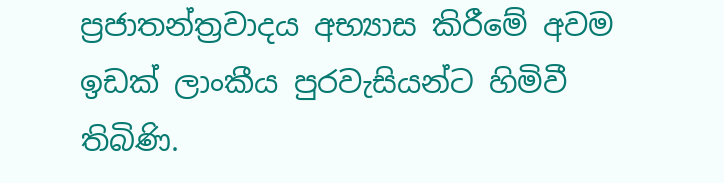ප්‍රජාතන්ත්‍රවාදය අභ්‍යාස කිරීමේ අවම ඉඩක් ලාංකීය පුරවැසියන්ට හිමිවී තිබිණි.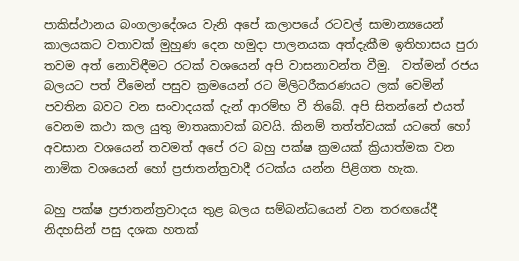පාකිස්ථානය බංගලාදේශය වැනි අපේ කලාපයේ රටවල් සාමාන්‍යයෙන් කාලයකට වතාවක් මුහුණ දෙන හමුදා පාලනයක අත්දැකීම ඉතිහාසය පුරා තවම අත් නොවිඳීමට රටක් වශයෙන් අපි වාසනාවන්ත වීමු.  වත්මන් රජය බලයට පත් වීමෙන් පසුව ක්‍රමයෙන් රට මිලිටරීකරණයට ලක් වෙමින් පවතින බවට වන සංවාදයක් දැන් ආරම්භ වී තිබේ. අපි සිතන්නේ එයත් වෙනම කථා කල යුතු මාතෘකාවක් බවයි. කිනම් තත්ත්වයක් යටතේ හෝ අවසාන වශයෙන් තවමත් අපේ රට බහු පක්ෂ ක්‍රමයක් ක්‍රියාත්මක වන නාමික වශයෙන් හෝ ප්‍රජාතන්ත්‍රවාදී රටක්ය යන්න පිළිගත හැක.

බහු පක්ෂ ප්‍රජාතන්ත්‍රවාදය තුළ බලය සම්බන්ධයෙන් වන තරඟයේදී නිදහසින් පසු දශක හතක්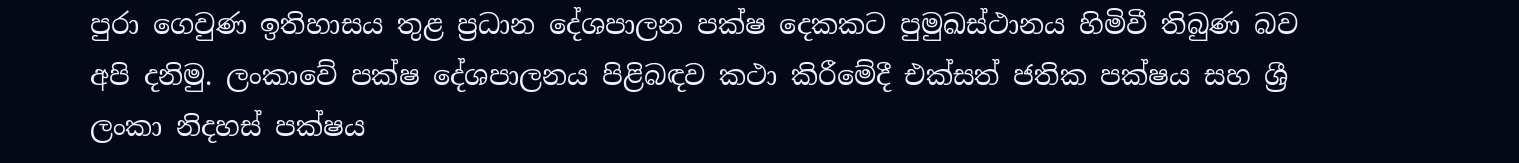පුරා ගෙවුණ ඉතිහාසය තුළ ප්‍රධාන දේශපාලන පක්ෂ දෙකකට පුමුඛස්ථානය හිමිවී තිබුණ බව අපි දනිමු. ලංකාවේ පක්ෂ දේශපාලනය පිළිබඳව කථා කිරීමේදී එක්සත් ජතික පක්ෂය සහ ශ්‍රී ලංකා නිදහස් පක්ෂය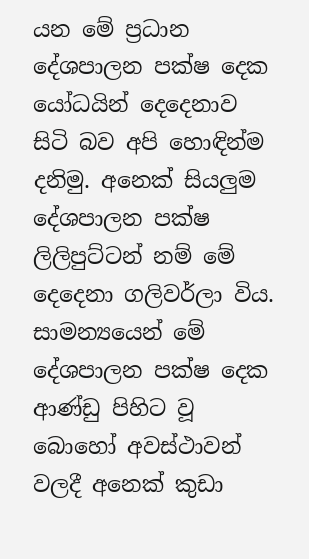යන මේ ප්‍රධාන දේශපාලන පක්ෂ දෙක යෝධයින් දෙදෙනාව සිටි බව අපි හොඳින්ම දනිමු. අනෙක් සියලුම දේශපාලන පක්ෂ ලිලිපුට්ටන් නම් මේ දෙදෙනා ගලිවර්ලා විය. සාමන්‍යයෙන් මේ දේශපාලන පක්ෂ දෙක ආණ්ඩු පිහිට වූ බොහෝ අවස්ථාවන් වලදී අනෙක් කුඩා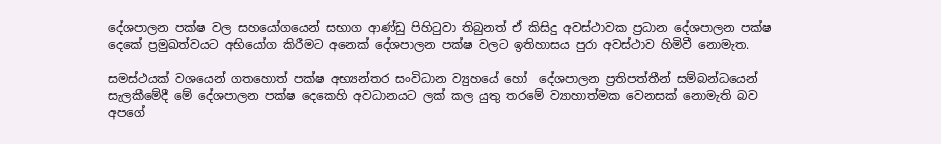දේශපාලන පක්ෂ වල සහයෝගයෙන් සභාග ආණ්ඩු පිහිටුවා තිබුනත් ඒ කිසිදු අවස්ථාවක ප්‍රධාන දේශපාලන පක්ෂ දෙකේ ප්‍රමුඛත්වයට අභියෝග කිරීමට අනෙක් දේශපාලන පක්ෂ වලට ඉතිහාසය පුරා අවස්ථාව හිමිවී නොමැත.

සමස්ථයක් වශයෙන් ගතහොත් පක්ෂ අභ්‍යන්තර සංවිධාන ව්‍යුහයේ හෝ  දේශපාලන ප්‍රතිපත්තීන් සම්බන්ධයෙන් සැලකීමේදී මේ දේශපාලන පක්ෂ දෙකෙහි අවධානයට ලක් කල යුතු තරමේ ව්‍යාහාත්මක වෙනසක් නොමැති බව අපගේ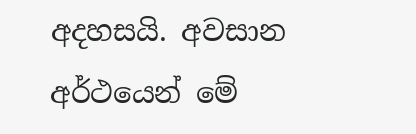අදහසයි. අවසාන අර්ථයෙන් මේ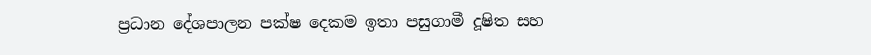ප්‍රධාන දේශපාලන පක්ෂ දෙකම ඉතා පසුගාමී දූෂිත සහ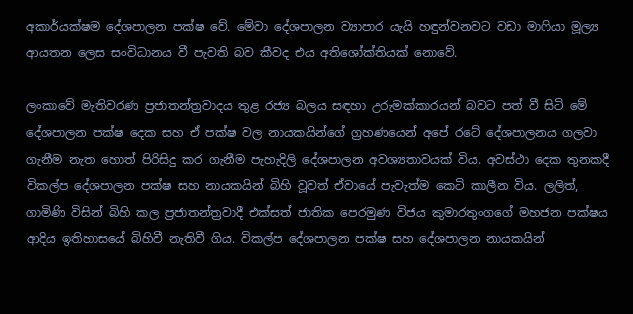අකාර්යක්ෂම දේශපාලන පක්ෂ වේ. මේවා දේශපාලන ව්‍යාපාර යැයි හඳුන්වනවට වඩා මාෆියා මූල්‍ය ආයතන ලෙස සංවිධානය වී පැවති බව කීවද එය අතිශෝක්තියක් නොවේ.

ලංකාවේ මැතිවරණ ප්‍රජාතන්ත්‍රවාදය තුළ රජ්‍ය බලය සඳහා උරුමක්කාරයන් බවට පත් වී සිටි මේ දේශපාලන පක්ෂ දෙක සහ ඒ පක්ෂ වල නායකයින්ගේ ග්‍රහණයෙන් අපේ රටේ දේශපාලනය ගලවා ගැනීම නැත හොත් පිරිසිදු කර ගැනීම පැහැදිලි දේශපාලන අවශ්‍යතාවයක් විය. අවස්ථා දෙක තුනකදී විකල්ප දේශපාලන පක්ෂ සහ නායකයින් බිහි වූවත් ඒවායේ පැවැත්ම කෙටි කාලීන විය. ලලිත්, ගාමිණි විසින් බිහි කල ප්‍රජාතන්ත්‍රවාදී එක්සත් ජාතික පෙරමුණ විජය කුමාරතුංගගේ මහජන පක්ෂය ආදිය ඉතිහාසයේ බිහිවී නැතිවී ගිය. විකල්ප දේශපාලන පක්ෂ සහ දේශපාලන නායකයින්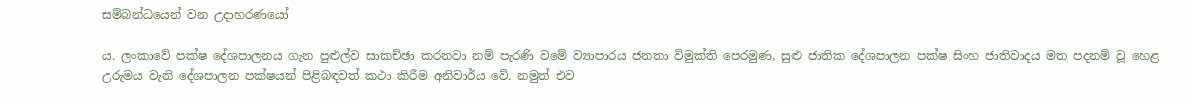සම්බන්ධයෙන් වන උදාහරණයෝ

ය. ලංකාවේ පක්ෂ දේශපාලනය ගැන පුළුල්ව සාකච්ඡා කරනවා නම් පැරණි වමේ ව්‍යාපාරය ජනතා විමුක්ති පෙරමුණ, සුළු ජාතික දේශපාලන පක්ෂ සිංහ ජාතිවාදය මත පදනම් වූ හෙළ උරුමය වැනි දේශපාලන පක්ෂයන් පිළිබඳවත් කථා කිරීම අනිවාර්ය වේ. නමුත් එව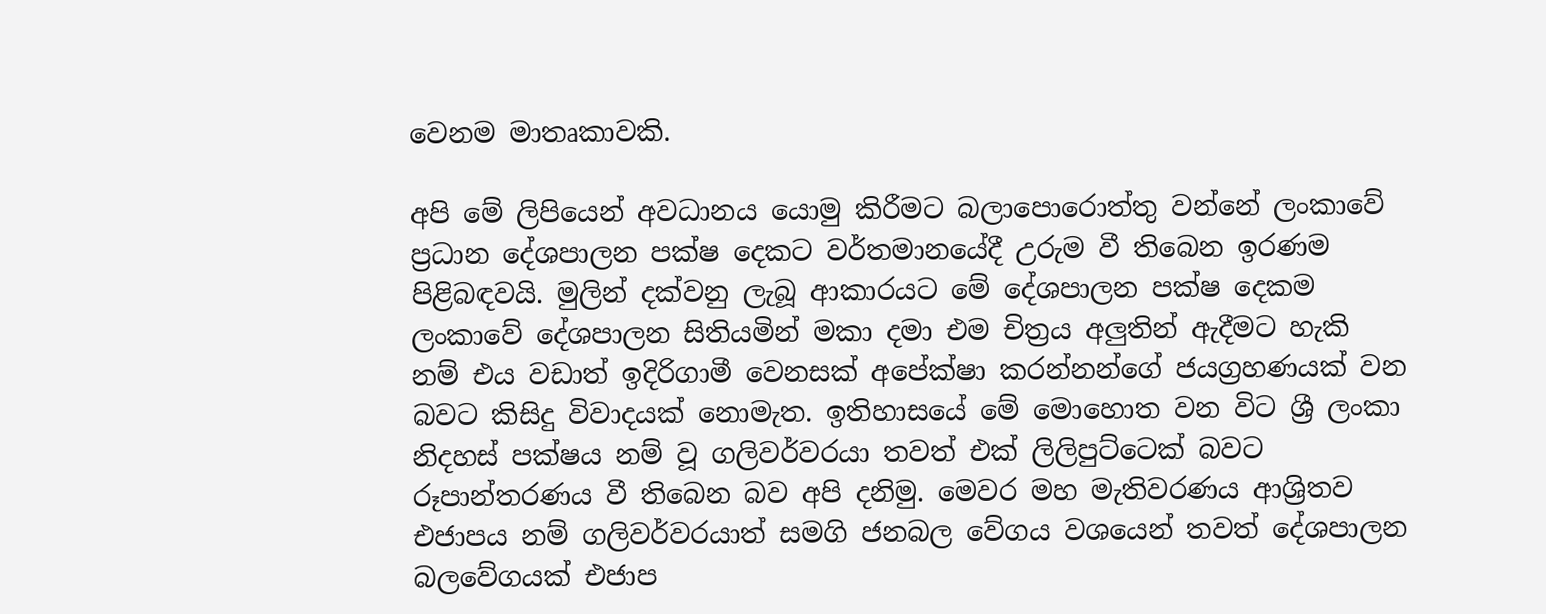වෙනම මාතෘකාවකි.

අපි මේ ලිපියෙන් අවධානය යොමු කිරීමට බලාපොරොත්තු වන්නේ ලංකාවේ ප්‍රධාන දේශපාලන පක්ෂ දෙකට වර්තමානයේදී උරුම වී තිබෙන ඉරණම පිළිබඳවයි. මුලින් දක්වනු ලැබූ ආකාරයට මේ දේශපාලන පක්ෂ දෙකම ලංකාවේ දේශපාලන සිතියමින් මකා දමා එම චිත්‍රය අලුතින් ඇදීමට හැකි නම් එය වඩාත් ඉදිරිගාමී වෙනසක් අපේක්ෂා කරන්නන්ගේ ජයග්‍රහණයක් වන බවට කිසිදු විවාදයක් නොමැත. ඉතිහාසයේ මේ මොහොත වන විට ශ්‍රී ලංකා නිදහස් පක්ෂය නම් වූ ගලිවර්වරයා තවත් එක් ලිලිපුට්ටෙක් බවට රූපාන්තරණය වී තිබෙන බව අපි දනිමු. මෙවර මහ මැතිවරණය ආශ්‍රිතව එජාපය නම් ගලිවර්වරයාත් සමගි ජනබල වේගය වශයෙන් තවත් දේශපාලන බලවේගයක් එජාප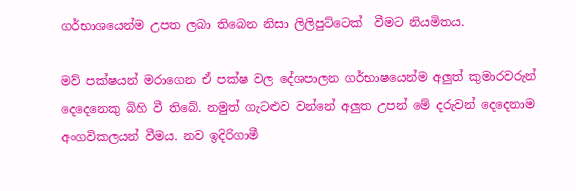ගර්භාශයෙන්ම උපත ලබා තිබෙන නිසා ලිලිපුට්ටෙක්  වීමට නියමිතය.

මව් පක්ෂයන් මරාගෙන ඒ පක්ෂ වල දේශපාලන ගර්භාෂයෙන්ම අලුත් කුමාරවරුන් දෙදෙනෙකු බිහි වී තිබේ. නමුත් ගැටළුව වන්නේ අලුත උපන් මේ දරුවන් දෙදෙනාම අංගවිකලයන් වීමය. නව ඉදිරිගාමී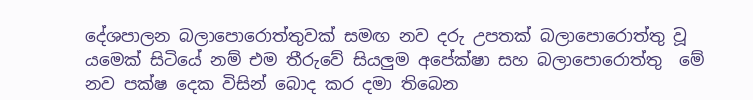දේශපාලන බලාපොරොත්තුවක් සමඟ නව දරු උපතක් බලාපොරොත්තු වූ යමෙක් සිටියේ නම් එම තීරුවේ සියලුම අපේක්ෂා සහ බලාපොරොත්තු  මේ නව පක්ෂ දෙක විසින් බොද කර දමා තිබෙන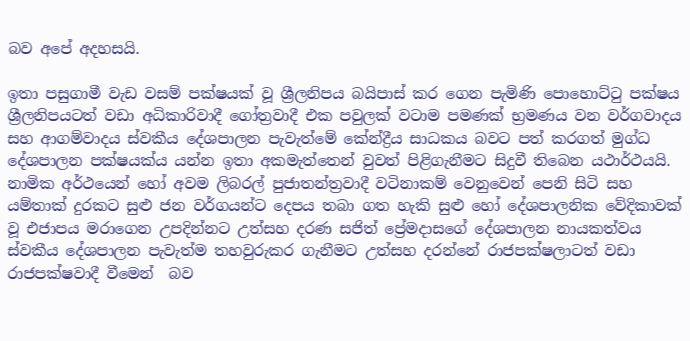බව අපේ අදහසයි.

ඉතා පසුගාමී වැඩ වසම් පක්ෂයක් වූ ශ්‍රීලනිපය බයිපාස් කර ගෙන පැමිණි පොහොට්ටු පක්ෂය ශ්‍රීලනිපයටත් වඩා අධිකාරිවාදී ගෝත්‍රවාදී එක පවුලක් වටාම පමණක් භ්‍රමණය වන වර්ගවාදය සහ ආගම්වාදය ස්වකීය දේශපාලන පැවැත්මේ කේන්ද්‍රීය සාධකය බවට පත් කරගත් මුග්ධ දේශපාලන පක්ෂයක්ය යන්න ඉතා අකමැත්තෙන් වුවත් පිළිගැනීමට සිදුවී තිබෙන යථාර්ථයයි. නාමික අර්ථයෙන් හෝ අවම ලිබරල් පුජාතන්ත්‍රවාදී වටිනාකම් වෙනුවෙන් පෙනි සිටි සහ යම්තාක් දුරකට සුළු ජන වර්ගයන්ට දෙපය තබා ගත හැකි සුළු හෝ දේශපාලනික වේදිකාවක් වූ එජාපය මරාගෙන උපදින්නට උත්සහ දරණ සජිත් ප්‍රේමදාසගේ දේශපාලන නායකත්වය ස්වකීය දේශපාලන පැවැත්ම තහවුරුකර ගැනීමට උත්සහ දරන්නේ රාජපක්ෂලාටත් වඩා රාජපක්ෂවාදී වීමෙන්  බව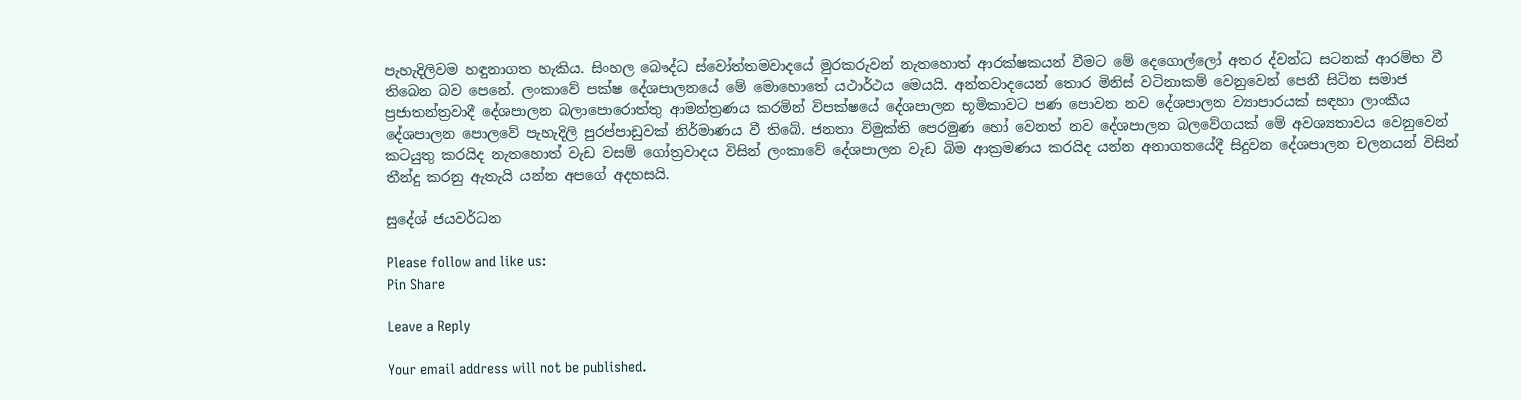පැහැදිලිවම හඳුනාගත හැකිය. සිංහල බෞද්ධ ස්වෝත්තමවාදයේ මුරකරුවන් නැතහොත් ආරක්ෂකයන් වීමට මේ දෙගොල්ලෝ අතර ද්වන්ධ සටනක් ආරම්භ වී තිබෙන බව පෙනේ. ලංකාවේ පක්ෂ දේශපාලනයේ මේ මොහොතේ යථාර්ථය මෙයයි. අන්තවාදයෙන් තොර මිනිස් වටිනාකම් වෙනුවෙන් පෙනී සිටින සමාජ ප්‍රජාතන්ත්‍රවාදී දේශපාලන බලාපොරොත්තු ආමන්ත්‍රණය කරමින් විපක්ෂයේ දේශපාලන භූමිකාවට පණ පොවන නව දේශපාලන ව්‍යාපාරයක් සඳහා ලාංකීය දේශපාලන පොලවේ පැහැදිලි පුරප්පාඩුවක් නිර්මාණය වී තිබේ. ජනතා විමුක්ති පෙරමුණ හෝ වෙනත් නව දේශපාලන බලවේගයක් මේ අවශ්‍යතාවය වෙනුවෙන් කටයුතු කරයිද නැතහොත් වැඩ වසම් ගෝත්‍රවාදය විසින් ලංකාවේ දේශපාලන වැඩ බිම ආක්‍රමණය කරයිද යන්න අනාගතයේදී සිදුවන දේශපාලන චලනයන් විසින් තීන්දු කරනු ඇතැයි යන්න අපගේ අදහසයි.

සුදේශ් ජයවර්ධන

Please follow and like us:
Pin Share

Leave a Reply

Your email address will not be published.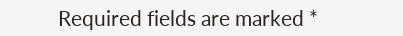Required fields are marked *